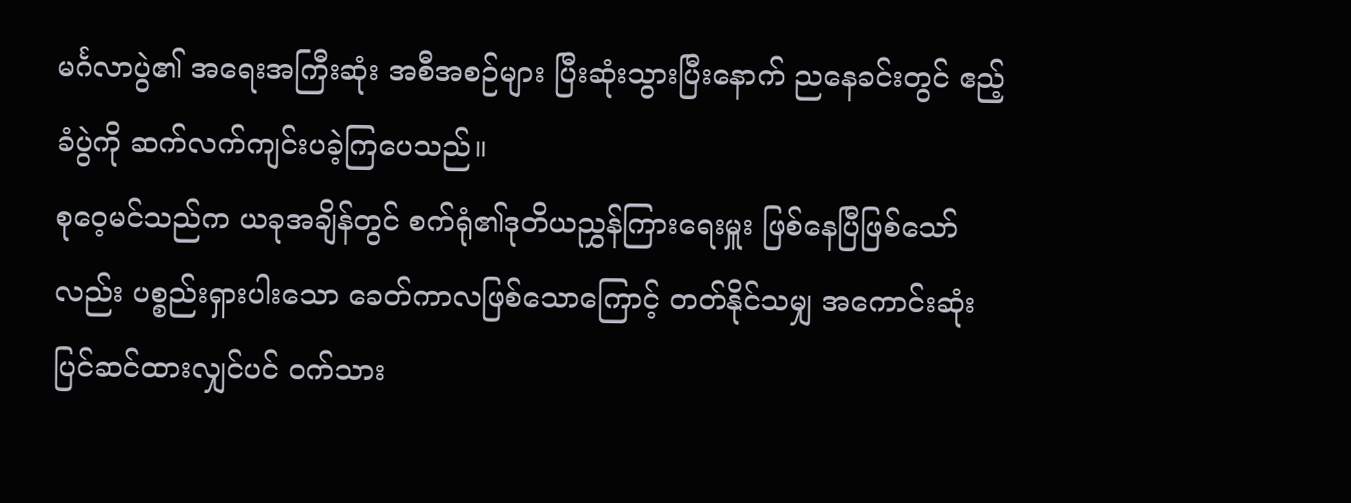မင်္ဂလာပွဲ၏ အရေးအကြီးဆုံး အစီအစဉ်များ ပြီးဆုံးသွားပြီးနောက် ညနေခင်းတွင် ဧည့်ခံပွဲကို ဆက်လက်ကျင်းပခဲ့ကြပေသည်။
စုဝေ့မင်သည်က ယခုအချိန်တွင် စက်ရုံ၏ဒုတိယညွှန်ကြားရေးမှူး ဖြစ်နေပြီဖြစ်သော်လည်း ပစ္စည်းရှားပါးသော ခေတ်ကာလဖြစ်သောကြောင့် တတ်နိုင်သမျှ အကောင်းဆုံး ပြင်ဆင်ထားလျှင်ပင် ဝက်သား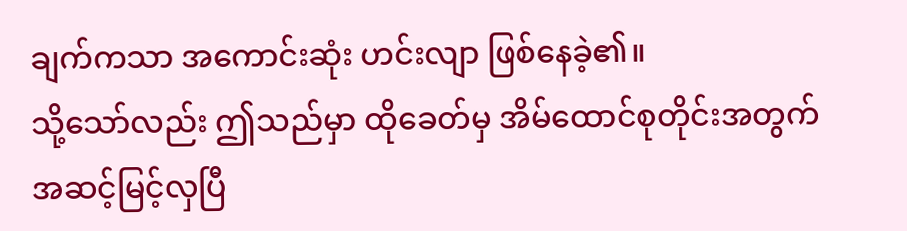ချက်ကသာ အကောင်းဆုံး ဟင်းလျာ ဖြစ်နေခဲ့၏။
သို့သော်လည်း ဤသည်မှာ ထိုခေတ်မှ အိမ်ထောင်စုတိုင်းအတွက် အဆင့်မြင့်လှပြီ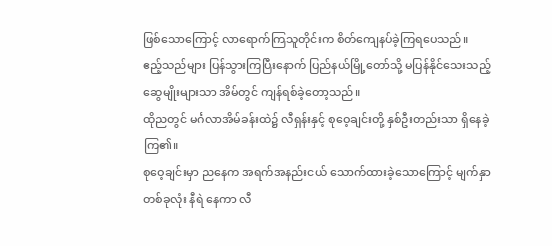ဖြစ်သောကြောင့် လာရောက်ကြသူတိုင်းက စိတ်ကျေနပ်ခဲ့ကြရပေသည်။
ဧည့်သည်များ ပြန်သွားကြပြီးနောက် ပြည်နယ်မြို့တော်သို့ မပြန်နိုင်သေးသည့် ဆွေမျိုးများသာ အိမ်တွင် ကျန်ရစ်ခဲ့တော့သည်။
ထိုညတွင် မင်္ဂလာအိမ်ခန်းထဲ၌ လီရှန်းနှင့် စုဝေ့ချင်းတို့ နှစ်ဦးတည်းသာ ရှိနေခဲ့ကြ၏။
စုဝေ့ချင်းမှာ ညနေက အရက်အနည်းငယ် သောက်ထားခဲ့သောကြောင့် မျက်နှာတစ်ခုလုံး နီရဲ နေကာ လီ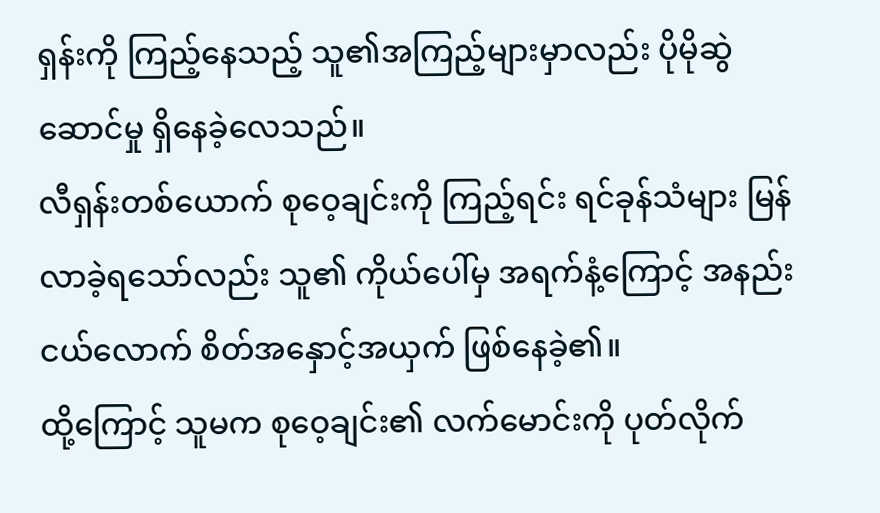ရှန်းကို ကြည့်နေသည့် သူ၏အကြည့်များမှာလည်း ပိုမိုဆွဲဆောင်မှု ရှိနေခဲ့လေသည်။
လီရှန်းတစ်ယောက် စုဝေ့ချင်းကို ကြည့်ရင်း ရင်ခုန်သံများ မြန်လာခဲ့ရသော်လည်း သူ၏ ကိုယ်ပေါ်မှ အရက်နံ့ကြောင့် အနည်းငယ်လောက် စိတ်အနှောင့်အယှက် ဖြစ်နေခဲ့၏။
ထို့ကြောင့် သူမက စုဝေ့ချင်း၏ လက်မောင်းကို ပုတ်လိုက်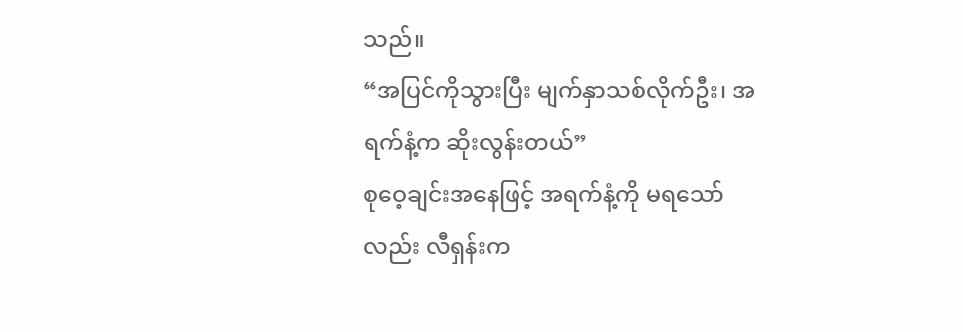သည်။
“အပြင်ကိုသွားပြီး မျက်နှာသစ်လိုက်ဦး၊ အရက်နံ့က ဆိုးလွန်းတယ်”
စုဝေ့ချင်းအနေဖြင့် အရက်နံ့ကို မရသော်လည်း လီရှန်းက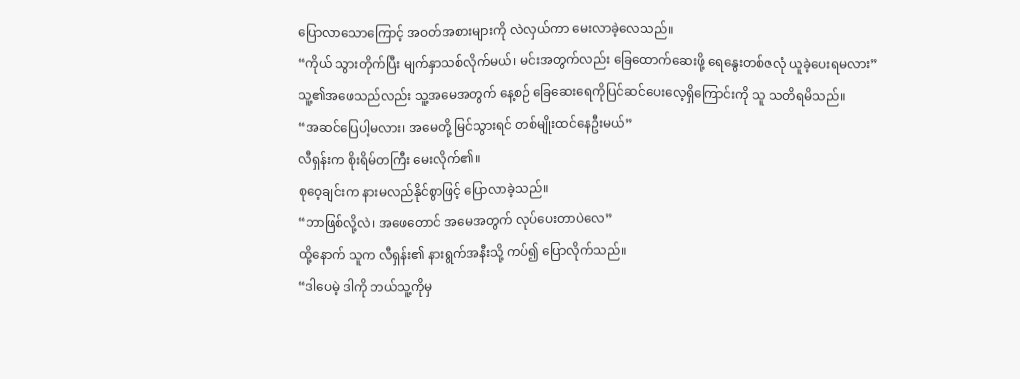ပြောလာသောကြောင့် အဝတ်အစားများကို လဲလှယ်ကာ မေးလာခဲ့လေသည်။
“ကိုယ် သွားတိုက်ပြီး မျက်နှာသစ်လိုက်မယ်၊ မင်းအတွက်လည်း ခြေထောက်ဆေးဖို့ ရေနွေးတစ်ဇလုံ ယူခဲ့ပေးရမလား”
သူ့၏အဖေသည်လည်း သူ့အမေအတွက် နေ့စဉ် ခြေဆေးရေကိုပြင်ဆင်ပေးလေ့ရှိကြောင်းကို သူ သတိရမိသည်။
“အဆင်ပြေပါ့မလား၊ အမေတို့ မြင်သွားရင် တစ်မျိုးထင်နေဦးမယ်”
လီရှန်းက စိုးရိမ်တကြီး မေးလိုက်၏။
စုဝေ့ချင်းက နားမလည်နိုင်စွာဖြင့် ပြောလာခဲ့သည်။
“ဘာဖြစ်လို့လဲ၊ အဖေတောင် အမေအတွက် လုပ်ပေးတာပဲလေ”
ထို့နောက် သူက လီရှန်း၏ နားရွက်အနီးသို့ ကပ်၍ ပြောလိုက်သည်။
“ဒါပေမဲ့ ဒါကို ဘယ်သူ့ကိုမှ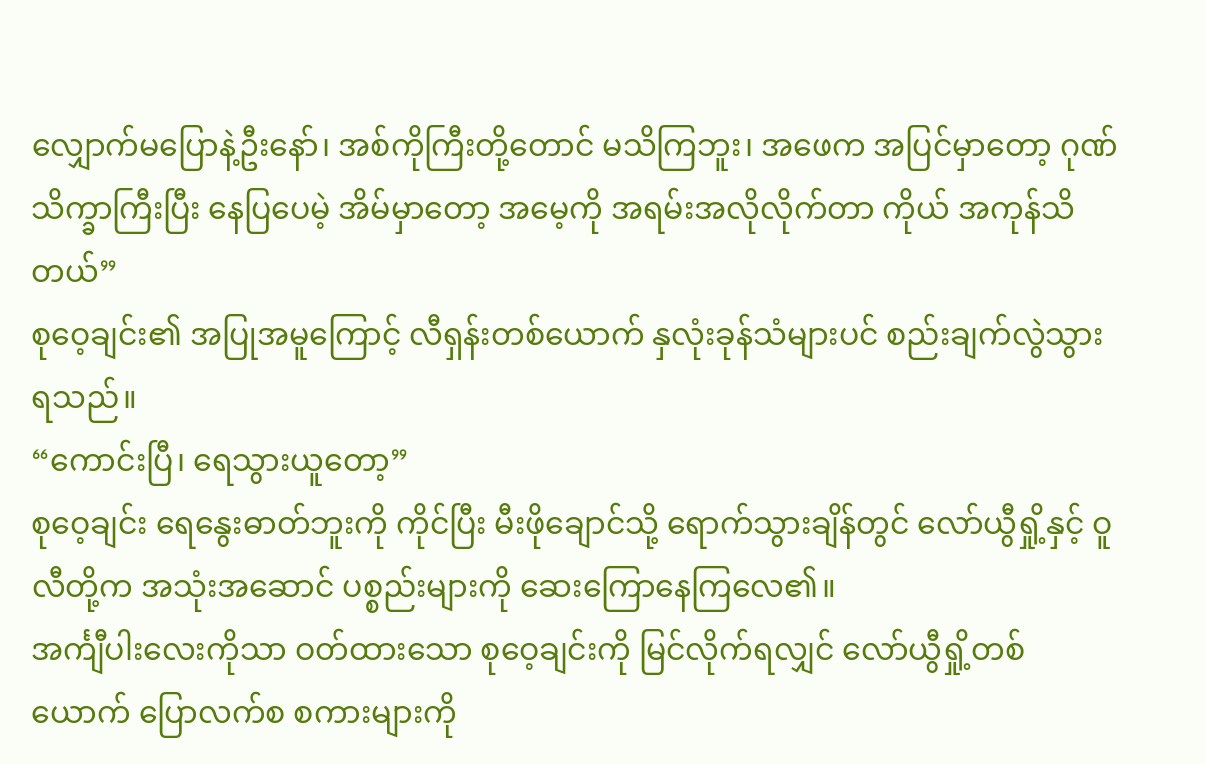လျှောက်မပြောနဲ့ဦးနော်၊ အစ်ကိုကြီးတို့တောင် မသိကြဘူး၊ အဖေက အပြင်မှာတော့ ဂုဏ်သိက္ခာကြီးပြီး နေပြပေမဲ့ အိမ်မှာတော့ အမေ့ကို အရမ်းအလိုလိုက်တာ ကိုယ် အကုန်သိတယ်”
စုဝေ့ချင်း၏ အပြုအမူကြောင့် လီရှန်းတစ်ယောက် နှလုံးခုန်သံများပင် စည်းချက်လွဲသွားရသည်။
“ကောင်းပြီ၊ ရေသွားယူတော့”
စုဝေ့ချင်း ရေနွေးဓာတ်ဘူးကို ကိုင်ပြီး မီးဖိုချောင်သို့ ရောက်သွားချိန်တွင် လော်ယွီရှို့နှင့် ဝူလီတို့က အသုံးအဆောင် ပစ္စည်းများကို ဆေးကြောနေကြလေ၏။
အင်္ကျီပါးလေးကိုသာ ဝတ်ထားသော စုဝေ့ချင်းကို မြင်လိုက်ရလျှင် လော်ယွီရှို့တစ်ယောက် ပြောလက်စ စကားများကို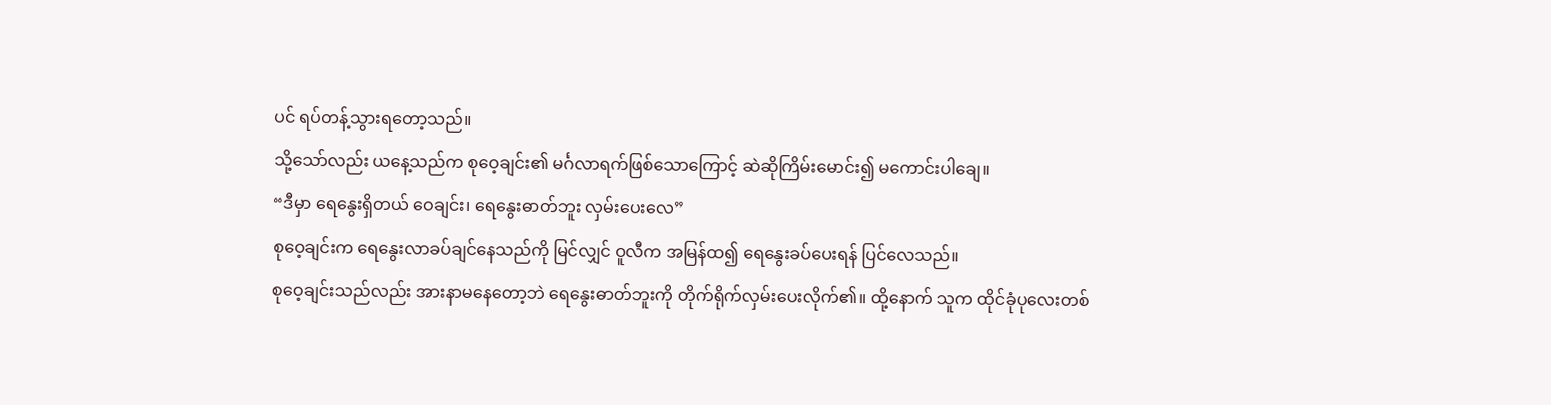ပင် ရပ်တန့်သွားရတော့သည်။
သို့သော်လည်း ယနေ့သည်က စုဝေ့ချင်း၏ မင်္ဂလာရက်ဖြစ်သောကြောင့် ဆဲဆိုကြိမ်းမောင်း၍ မကောင်းပါချေ။
“ဒီမှာ ရေနွေးရှိတယ် ဝေချင်း၊ ရေနွေးဓာတ်ဘူး လှမ်းပေးလေ”
စုဝေ့ချင်းက ရေနွေးလာခပ်ချင်နေသည်ကို မြင်လျှင် ဝူလီက အမြန်ထ၍ ရေနွေးခပ်ပေးရန် ပြင်လေသည်။
စုဝေ့ချင်းသည်လည်း အားနာမနေတော့ဘဲ ရေနွေးဓာတ်ဘူးကို တိုက်ရိုက်လှမ်းပေးလိုက်၏။ ထို့နောက် သူက ထိုင်ခုံပုလေးတစ်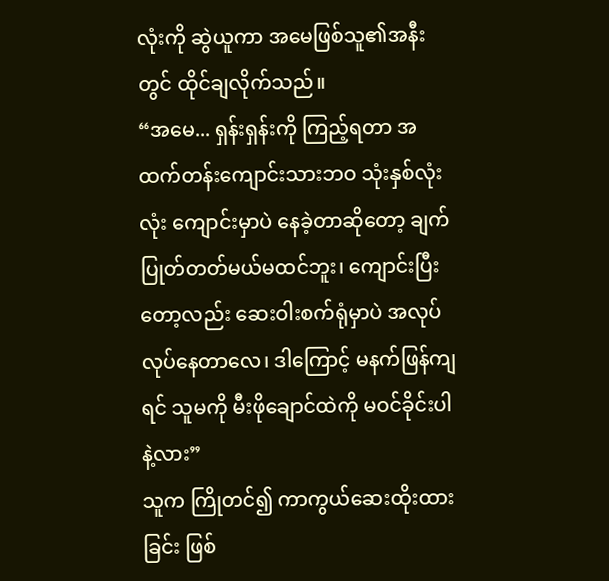လုံးကို ဆွဲယူကာ အမေဖြစ်သူ၏အနီးတွင် ထိုင်ချလိုက်သည်။
“အမေ... ရှန်းရှန်းကို ကြည့်ရတာ အထက်တန်းကျောင်းသားဘဝ သုံးနှစ်လုံးလုံး ကျောင်းမှာပဲ နေခဲ့တာဆိုတော့ ချက်ပြုတ်တတ်မယ်မထင်ဘူး၊ ကျောင်းပြီးတော့လည်း ဆေးဝါးစက်ရုံမှာပဲ အလုပ်လုပ်နေတာလေ၊ ဒါကြောင့် မနက်ဖြန်ကျရင် သူမကို မီးဖိုချောင်ထဲကို မဝင်ခိုင်းပါနဲ့လား”
သူက ကြိုတင်၍ ကာကွယ်ဆေးထိုးထားခြင်း ဖြစ်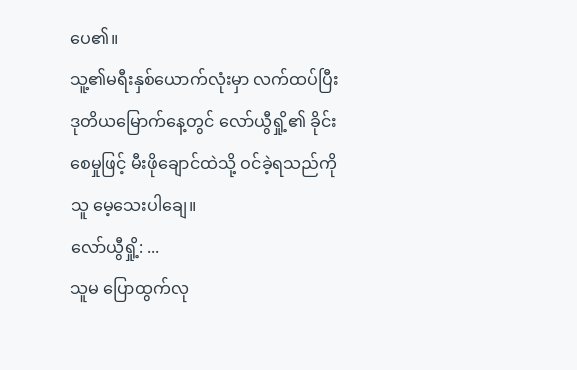ပေ၏။
သူ့၏မရီးနှစ်ယောက်လုံးမှာ လက်ထပ်ပြီး ဒုတိယမြောက်နေ့တွင် လော်ယွီရှို့၏ ခိုင်းစေမှုဖြင့် မီးဖိုချောင်ထဲသို့ ဝင်ခဲ့ရသည်ကို သူ မေ့သေးပါချေ။
လော်ယွီရှို့: ...
သူမ ပြောထွက်လု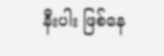နီးပါး ဖြစ်နေ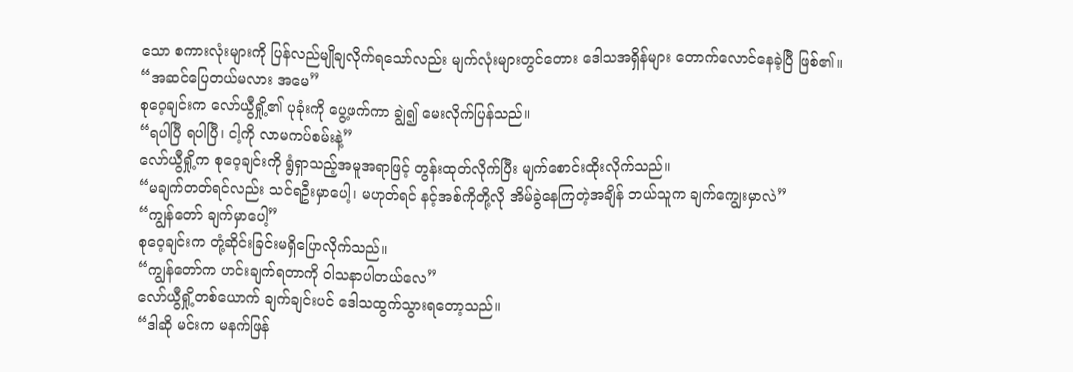သော စကားလုံးများကို ပြန်လည်မျိုချလိုက်ရသော်လည်း မျက်လုံးများတွင်တေား ဒေါသအရှိန်များ တောက်လောင်နေခဲ့ပြီ ဖြစ်၏။
“အဆင်ပြေတယ်မလား အမေ”
စုဝေ့ချင်းက လော်ယွီရှို့၏ ပုခုံးကို ပွေ့ဖက်ကာ ချွဲ၍ မေးလိုက်ပြန်သည်။
“ရပါပြီ ရပါပြီ၊ ငါ့ကို လာမကပ်စမ်းနဲ့”
လော်ယွီရှို့က စုဝေ့ချင်းကို ရွံရှာသည့်အမူအရာဖြင့် တွန်းထုတ်လိုက်ပြီး မျက်စောင်းထိုးလိုက်သည်။
“မချက်တတ်ရင်လည်း သင်ရဦးမှာပေါ့၊ မဟုတ်ရင် နင့်အစ်ကိုတို့လို အိမ်ခွဲနေကြတဲ့အချိန် ဘယ်သူက ချက်ကျွေးမှာလဲ”
“ကျွန်တော် ချက်မှာပေါ့”
စုဝေ့ချင်းက တုံ့ဆိုင်းခြင်းမရှိပြောလိုက်သည်။
“ကျွန်တော်က ဟင်းချက်ရတာကို ဝါသနာပါတယ်လေ”
လော်ယွီရှို့တစ်ယောက် ချက်ချင်းပင် ဒေါသထွက်သွားရတော့သည်။
“ဒါဆို မင်းက မနက်ဖြန်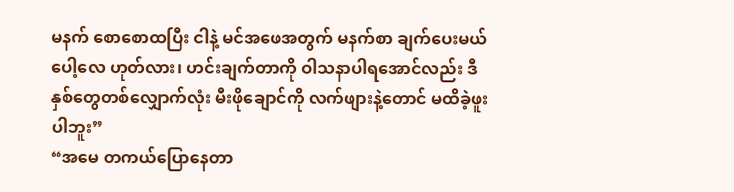မနက် စောစောထပြီး ငါနဲ့ မင်အဖေအတွက် မနက်စာ ချက်ပေးမယ်ပေါ့လေ ဟုတ်လား၊ ဟင်းချက်တာကို ဝါသနာပါရအောင်လည်း ဒီနှစ်တွေတစ်လျှောက်လုံး မီးဖိုချောင်ကို လက်ဖျားနဲ့တောင် မထိခဲ့ဖူးပါဘူး”
“အမေ တကယ်ပြောနေတာ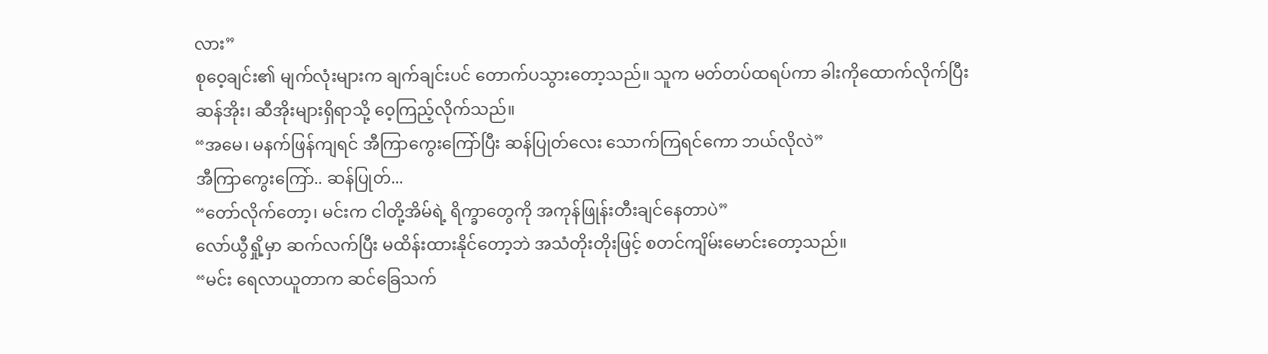လား”
စုဝေ့ချင်း၏ မျက်လုံးများက ချက်ချင်းပင် တောက်ပသွားတော့သည်။ သူက မတ်တပ်ထရပ်ကာ ခါးကိုထောက်လိုက်ပြီး ဆန်အိုး၊ ဆီအိုးများရှိရာသို့ ဝေ့ကြည့်လိုက်သည်။
“အမေ၊ မနက်ဖြန်ကျရင် အီကြာကွေးကြော်ပြီး ဆန်ပြုတ်လေး သောက်ကြရင်ကော ဘယ်လိုလဲ”
အီကြာကွေးကြော်.. ဆန်ပြုတ်...
“တော်လိုက်တော့၊ မင်းက ငါတို့အိမ်ရဲ့ ရိက္ခာတွေကို အကုန်ဖြုန်းတီးချင်နေတာပဲ”
လော်ယွီရှို့မှာ ဆက်လက်ပြီး မထိန်းထားနိုင်တော့ဘဲ အသံတိုးတိုးဖြင့် စတင်ကျိမ်းမောင်းတော့သည်။
“မင်း ရေလာယူတာက ဆင်ခြေသက်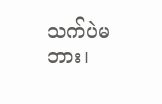သက်ပဲမဘား၊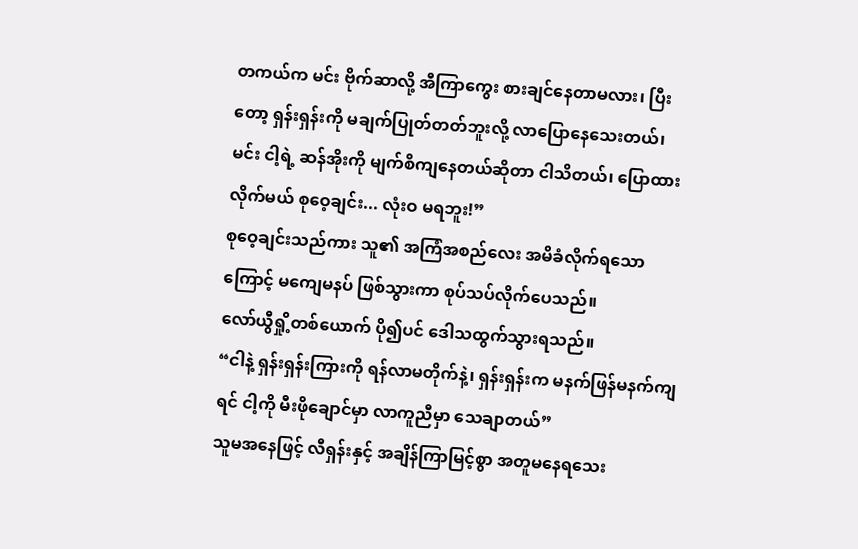တကယ်က မင်း ဗိုက်ဆာလို့ အီကြာကွေး စားချင်နေတာမလား၊ ပြီးတော့ ရှန်းရှန်းကို မချက်ပြုတ်တတ်ဘူးလို့ လာပြောနေသေးတယ်၊
မင်း ငါ့ရဲ့ ဆန်အိုးကို မျက်စိကျနေတယ်ဆိုတာ ငါသိတယ်၊ ပြောထားလိုက်မယ် စုဝေ့ချင်း... လုံးဝ မရဘူး!”
စုဝေ့ချင်းသည်ကား သူ၏ အကြံအစည်လေး အမိခံလိုက်ရသောကြောင့် မကျေမနပ် ဖြစ်သွားကာ စုပ်သပ်လိုက်ပေသည်။
လော်ယွီရှို့တစ်ယောက် ပို၍ပင် ဒေါသထွက်သွားရသည်။
“ငါနဲ့ ရှန်းရှန်းကြားကို ရန်လာမတိုက်နဲ့၊ ရှန်းရှန်းက မနက်ဖြန်မနက်ကျရင် ငါ့ကို မီးဖိုချောင်မှာ လာကူညီမှာ သေချာတယ်”
သူမအနေဖြင့် လီရှန်းနှင့် အချိန်ကြာမြင့်စွာ အတူမနေရသေး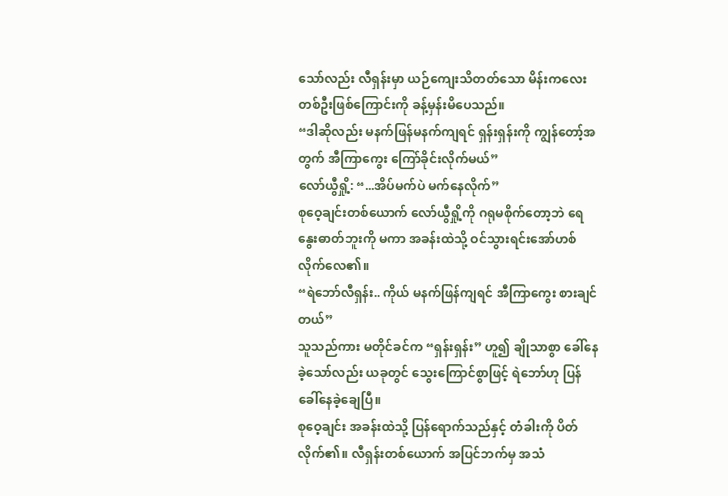သော်လည်း လီရှန်းမှာ ယဉ်ကျေးသိတတ်သော မိန်းကလေးတစ်ဦးဖြစ်ကြောင်းကို ခန့်မှန်းမိပေသည်။
“ဒါဆိုလည်း မနက်ဖြန်မနက်ကျရင် ရှန်းရှန်းကို ကျွန်တော့်အတွက် အီကြာကွေး ကြော်ခိုင်းလိုက်မယ်”
လော်ယွီရှို့: “...အိပ်မက်ပဲ မက်နေလိုက်”
စုဝေ့ချင်းတစ်ယောက် လော်ယွီရှို့ကို ဂရုမစိုက်တော့ဘဲ ရေနွေးဓာတ်ဘူးကို မကာ အခန်းထဲသို့ ဝင်သွားရင်းအော်ဟစ်လိုက်လေ၏။
“ရဲဘော်လီရှန်း.. ကိုယ် မနက်ဖြန်ကျရင် အီကြာကွေး စားချင်တယ်”
သူသည်ကား မတိုင်ခင်က “ရှန်းရှန်း” ဟူ၍ ချိုသာစွာ ခေါ်နေခဲ့သော်လည်း ယခုတွင် သွေးကြောင်စွာဖြင့် ရဲဘော်ဟု ပြန်ခေါ်နေခဲ့ချေပြီ။
စုဝေ့ချင်း အခန်းထဲသို့ ပြန်ရောက်သည်နှင့် တံခါးကို ပိတ်လိုက်၏။ လီရှန်းတစ်ယောက် အပြင်ဘက်မှ အသံ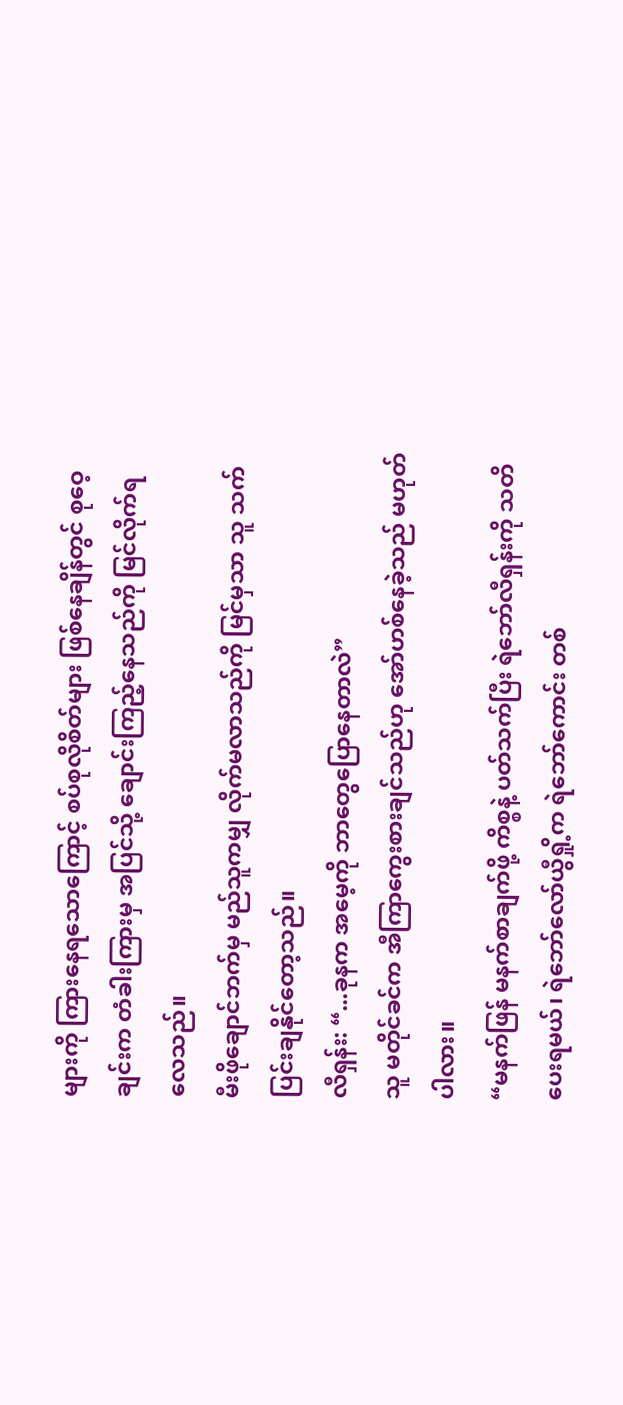များကို ကြားနေရသောကြောင့် စပ်စုလိုစိတ်များ ဖြစ်နေချိန်တွင် စုဝေ့ချင်းက တံခါးကြားမှ အပြင်သို့ ချောင်းကြည့်နေသည်ကို မြင်လိုက်ရလေသည်။
မီးဖိုချောင်ဘက်မှ မည်သူကမျှ လိုက်မလာသည်ကို မြင်မှသာ သူ သက်ပြင်းချနိုင်တော့သည်။
လီရှန်း: “...ခုနက အမေ့ကို ဘာတွေပြောနေတာလဲ”
သူ မတိုင်ခင်က အီကြာကွေးစားချင်သည်ဟု အော်ဟစ်နေခဲ့သည် မဟုတ်ပါလား။
“မနက်ဖြန် မနက်စာချက်ဖို့ ကိစ္စနဲ့ ပတ်သက်ပြီး ရဲဘော်လီရှန်းကို သတိပေးရမယ်၊ ရဲဘော်လော်ယွီရှို့က ရဲဘော်ကောင်း တစ်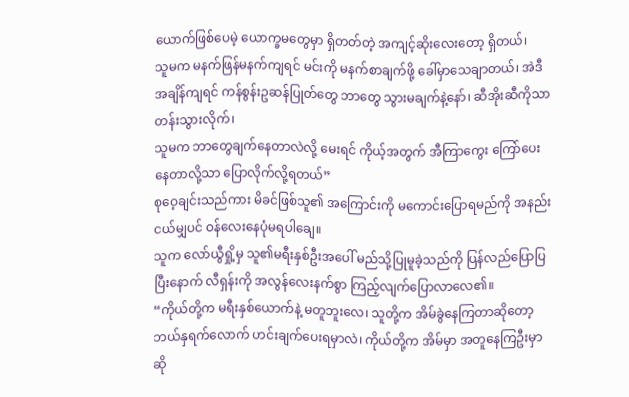ယောက်ဖြစ်ပေမဲ့ ယောက္ခမတွေမှာ ရှိတတ်တဲ့ အကျင့်ဆိုးလေးတော့ ရှိတယ်၊
သူမက မနက်ဖြန်မနက်ကျရင် မင်းကို မနက်စာချက်ဖို့ ခေါ်မှာသေချာတယ်၊ အဲဒီအချိန်ကျရင် ကန်စွန်းဥဆန်ပြုတ်တွေ ဘာတွေ သွားမချက်နဲ့နော်၊ ဆီအိုးဆီကိုသာ တန်းသွားလိုက်၊
သူမက ဘာတွေချက်နေတာလဲလို့ မေးရင် ကိုယ့်အတွက် အီကြာကွေး ကြော်ပေးနေတာလို့သာ ပြောလိုက်လို့ရတယ်”
စုဝေ့ချင်းသည်ကား မိခင်ဖြစ်သူ၏ အကြောင်းကို မကောင်းပြောရမည်ကို အနည်းငယ်မျှပင် ဝန်လေးနေပုံမရပါချေ။
သူက လော်ယွီရှို့မှ သူ၏မရီးနှစ်ဦးအပေါ် မည်သို့ပြုမူခဲ့သည်ကို ပြန်လည်ပြောပြပြီးနောက် လီရှန်းကို အလွန်လေးနက်စွာ ကြည့်လျက်ပြောလာလေ၏။
“ကိုယ်တို့က မရီးနှစ်ယောက်နဲ့ မတူဘူးလေ၊ သူတို့က အိမ်ခွဲနေကြတာဆိုတော့ ဘယ်နှရက်လောက် ဟင်းချက်ပေးရမှာလဲ၊ ကိုယ်တို့က အိမ်မှာ အတူနေကြဦးမှာဆို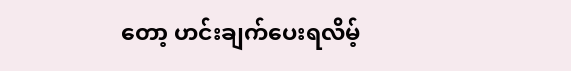တော့ ဟင်းချက်ပေးရလိမ့်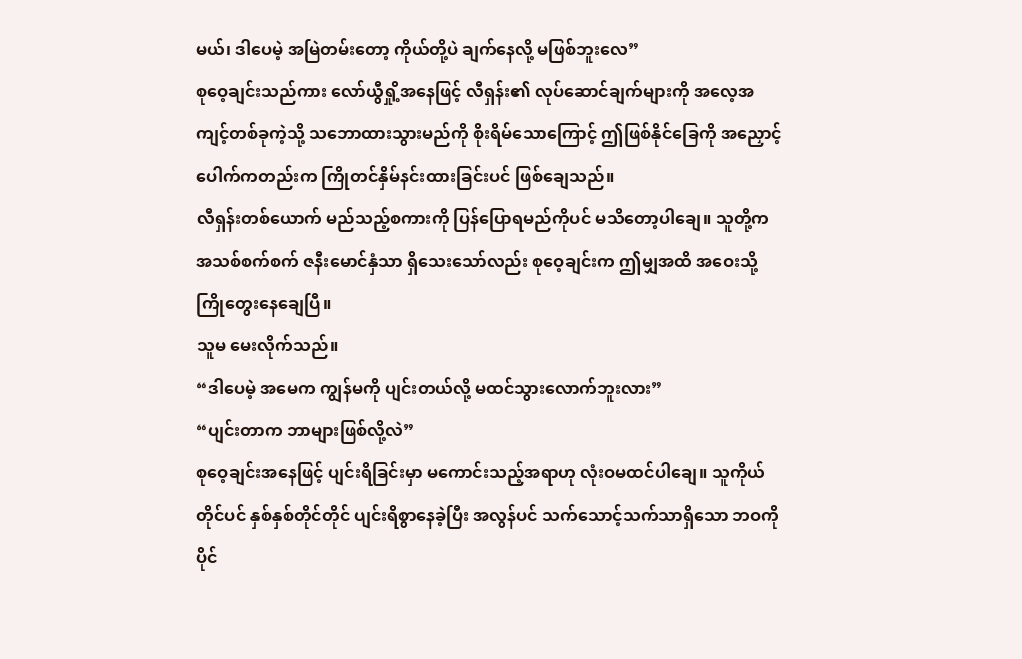မယ်၊ ဒါပေမဲ့ အမြဲတမ်းတော့ ကိုယ်တို့ပဲ ချက်နေလို့ မဖြစ်ဘူးလေ”
စုဝေ့ချင်းသည်ကား လော်ယွီရှို့အနေဖြင့် လီရှန်း၏ လုပ်ဆောင်ချက်များကို အလေ့အကျင့်တစ်ခုကဲ့သို့ သဘောထားသွားမည်ကို စိုးရိမ်သောကြောင့် ဤဖြစ်နိုင်ခြေကို အညှောင့်ပေါက်ကတည်းက ကြိုတင်နှိမ်နင်းထားခြင်းပင် ဖြစ်ချေသည်။
လီရှန်းတစ်ယောက် မည်သည့်စကားကို ပြန်ပြောရမည်ကိုပင် မသိတော့ပါချေ။ သူတို့က အသစ်စက်စက် ဇနီးမောင်နှံသာ ရှိသေးသော်လည်း စုဝေ့ချင်းက ဤမျှအထိ အဝေးသို့ ကြိုတွေးနေချေပြီ။
သူမ မေးလိုက်သည်။
“ဒါပေမဲ့ အမေက ကျွန်မကို ပျင်းတယ်လို့ မထင်သွားလောက်ဘူးလား”
“ပျင်းတာက ဘာများဖြစ်လို့လဲ”
စုဝေ့ချင်းအနေဖြင့် ပျင်းရိခြင်းမှာ မကောင်းသည့်အရာဟု လုံးဝမထင်ပါချေ။ သူကိုယ်တိုင်ပင် နှစ်နှစ်တိုင်တိုင် ပျင်းရိစွာနေခဲ့ပြီး အလွန်ပင် သက်သောင့်သက်သာရှိသော ဘဝကို ပိုင်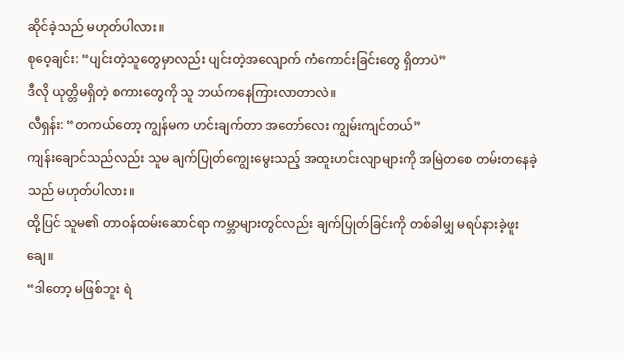ဆိုင်ခဲ့သည် မဟုတ်ပါလား။
စုဝေ့ချင်း: “ပျင်းတဲ့သူတွေမှာလည်း ပျင်းတဲ့အလျောက် ကံကောင်းခြင်းတွေ ရှိတာပဲ”
ဒီလို ယုတ္တိမရှိတဲ့ စကားတွေကို သူ ဘယ်ကနေကြားလာတာလဲ။
လီရှန်း: “တကယ်တော့ ကျွန်မက ဟင်းချက်တာ အတော်လေး ကျွမ်းကျင်တယ်”
ကျန်းချောင်သည်လည်း သူမ ချက်ပြုတ်ကျွေးမွေးသည့် အထူးဟင်းလျာများကို အမြဲတစေ တမ်းတနေခဲ့သည် မဟုတ်ပါလား။
ထို့ပြင် သူမ၏ တာဝန်ထမ်းဆောင်ရာ ကမ္ဘာများတွင်လည်း ချက်ပြုတ်ခြင်းကို တစ်ခါမျှ မရပ်နားခဲ့ဖူးချေ။
“ဒါတော့ မဖြစ်ဘူး ရဲ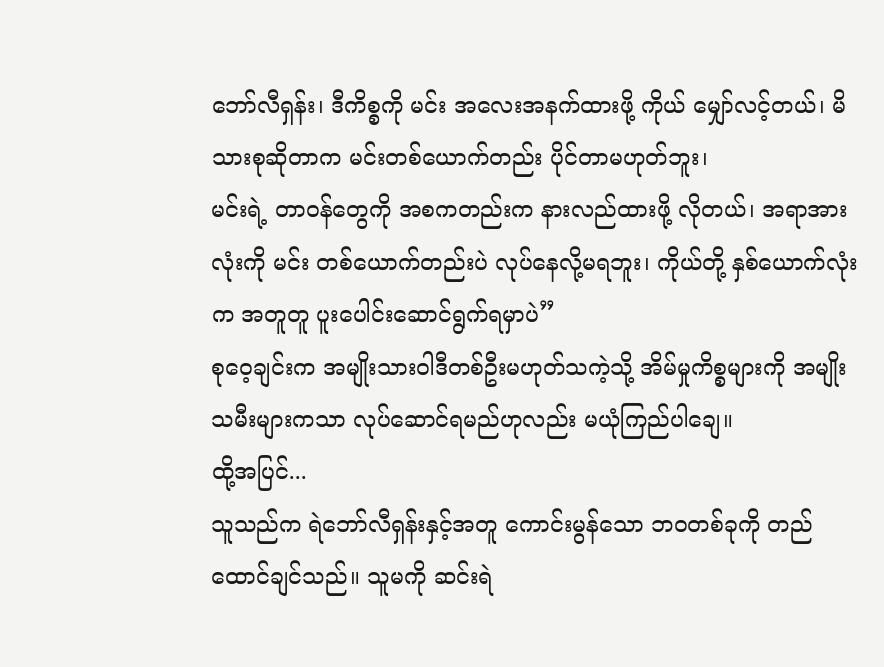ဘော်လီရှန်း၊ ဒီကိစ္စကို မင်း အလေးအနက်ထားဖို့ ကိုယ် မျှော်လင့်တယ်၊ မိသားစုဆိုတာက မင်းတစ်ယောက်တည်း ပိုင်တာမဟုတ်ဘူး၊
မင်းရဲ့ တာဝန်တွေကို အစကတည်းက နားလည်ထားဖို့ လိုတယ်၊ အရာအားလုံးကို မင်း တစ်ယောက်တည်းပဲ လုပ်နေလို့မရဘူး၊ ကိုယ်တို့ နှစ်ယောက်လုံးက အတူတူ ပူးပေါင်းဆောင်ရွက်ရမှာပဲ”
စုဝေ့ချင်းက အမျိုးသားဝါဒီတစ်ဦးမဟုတ်သကဲ့သို့ အိမ်မှုကိစ္စများကို အမျိုးသမီးများကသာ လုပ်ဆောင်ရမည်ဟုလည်း မယုံကြည်ပါချေ။
ထို့အပြင်...
သူသည်က ရဲဘော်လီရှန်းနှင့်အတူ ကောင်းမွန်သော ဘဝတစ်ခုကို တည်ထောင်ချင်သည်။ သူမကို ဆင်းရဲ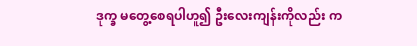ဒုက္ခ မတွေ့စေရပါဟူ၍ ဦးလေးကျန်းကိုလည်း က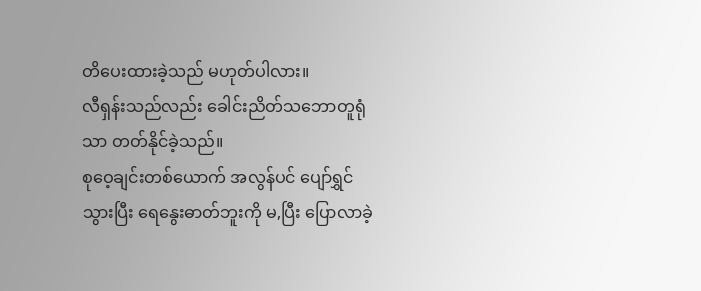တိပေးထားခဲ့သည် မဟုတ်ပါလား။
လီရှန်းသည်လည်း ခေါင်းညိတ်သဘောတူရုံသာ တတ်နိုင်ခဲ့သည်။
စုဝေ့ချင်းတစ်ယောက် အလွန်ပင် ပျော်ရွှင်သွားပြီး ရေနွေးဓာတ်ဘူးကို မ,ပြီး ပြောလာခဲ့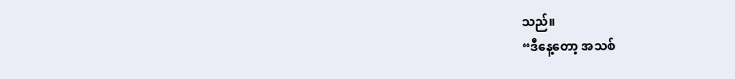သည်။
“ဒီနေ့တော့ အသစ်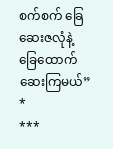စက်စက် ခြေဆေးဇလုံနဲ့ ခြေထောက်ဆေးကြမယ်”
*
***